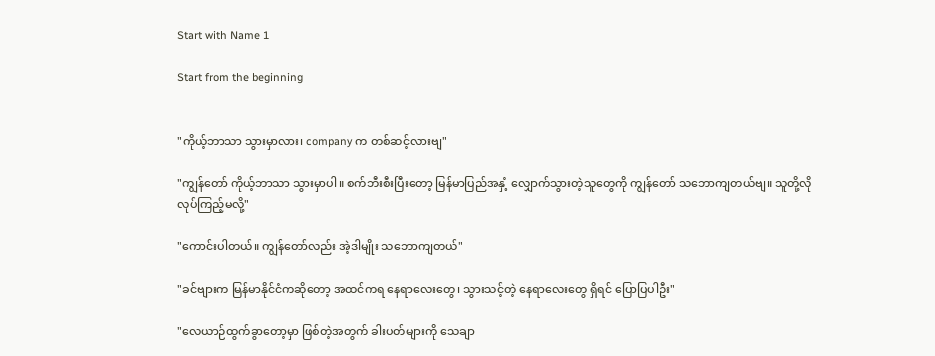Start with Name 1

Start from the beginning


"ကိုယ့်ဘာသာ သွားမှာလား၊ company က တစ်ဆင့်လားဗျ"

"ကျွန်တော် ကိုယ့်ဘာသာ သွားမှာပါ။ စက်ဘီးစီးပြီးတော့ မြန်မာပြည်အနှံ့ လျှောက်သွားတဲ့သူတွေကို ကျွန်တော် သဘောကျတယ်ဗျ။ သူတို့လို လုပ်ကြည့်မလို့"

"ကောင်းပါတယ်။ ကျွန်တော်လည်း အဲ့ဒါမျိုး သဘောကျတယ်"

"ခင်ဗျားက မြန်မာနိုင်ငံကဆိုတော့ အထင်ကရ နေရာလေးတွေ၊ သွားသင့်တဲ့ နေရာလေးတွေ ရှိရင် ပြောပြပါဦး"

"လေယာဉ်ထွက်ခွာတော့မှာ ဖြစ်တဲ့အတွက် ခါးပတ်များကို သေချာ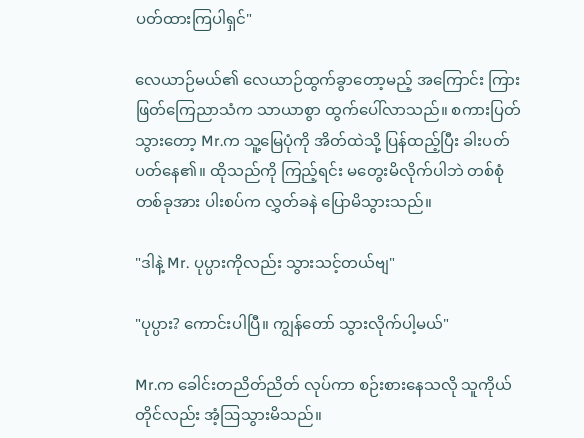ပတ်ထားကြပါရှင်"

လေယာဉ်မယ်၏ လေယာဉ်ထွက်ခွာတော့မည့် အကြောင်း ကြားဖြတ်ကြေညာသံက သာယာစွာ ထွက်ပေါ်လာသည်။ စကားပြတ်သွားတော့ Mr.က သူ့မြေပုံကို အိတ်ထဲသို့ ပြန်ထည့်ပြီး ခါးပတ်ပတ်‌နေ၏။ ထိုသည်ကို ကြည့်ရင်း မတွေးမိလိုက်ပါဘဲ တစ်စုံတစ်ခုအား ပါးစပ်က လွှတ်ခနဲ ပြောမိသွားသည်။

"ဒါနဲ့ Mr. ပုပ္ပားကိုလည်း သွားသင့်တယ်ဗျ"

"ပုပ္ပား? ကောင်းပါပြီ။ ကျွန်တော် သွားလိုက်ပါ့မယ်"

Mr.က ခေါင်းတညိတ်ညိတ် လုပ်ကာ စဉ်းစားနေသလို သူကိုယ်တိုင်လည်း အံ့ဩသွားမိသည်။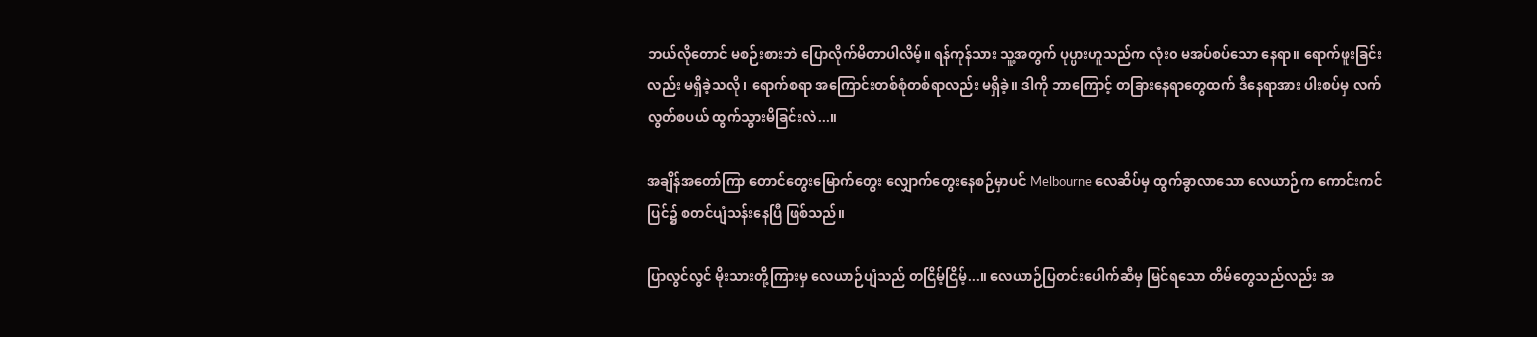ဘယ်လိုတောင် မစဉ်းစားဘဲ ပြောလိုက်မိတာပါလိမ့်။ ရန်ကုန်သား သူ့အတွက် ပုပ္ပားဟူသည်က လုံး၀ မအပ်စပ်သော နေရာ။ ရောက်ဖူးခြင်းလည်း မရှိခဲ့သလို၊ ရောက်စရာ အကြောင်းတစ်စုံတစ်ရာလည်း မရှိခဲ့။ ဒါကို ဘာကြောင့် တခြားနေရာတွေထက် ဒီနေရာအား ပါးစပ်မှ လက်လွတ်စပယ် ထွက်သွားမိခြင်းလဲ...။

အချိန်အတော်ကြာ တောင်တွေးမြောက်တွေး လျှောက်တွေးနေစဉ်မှာပင် Melbourne လေဆိပ်မှ ထွက်ခွာလာသော လေယာဉ်က ကောင်းကင်ပြင်၌ စတင်ပျံသန်းနေပြီ ဖြစ်သည်။

ပြာလွင်လွင် မိုးသားတို့ကြားမှ လေယာဉ်ပျံသည် တငြိမ့်ငြိမ့်...။ လေယာဉ်ပြတင်း‌‌ပေါက်ဆီမှ မြင်ရသော တိမ်တွေသည်လည်း အ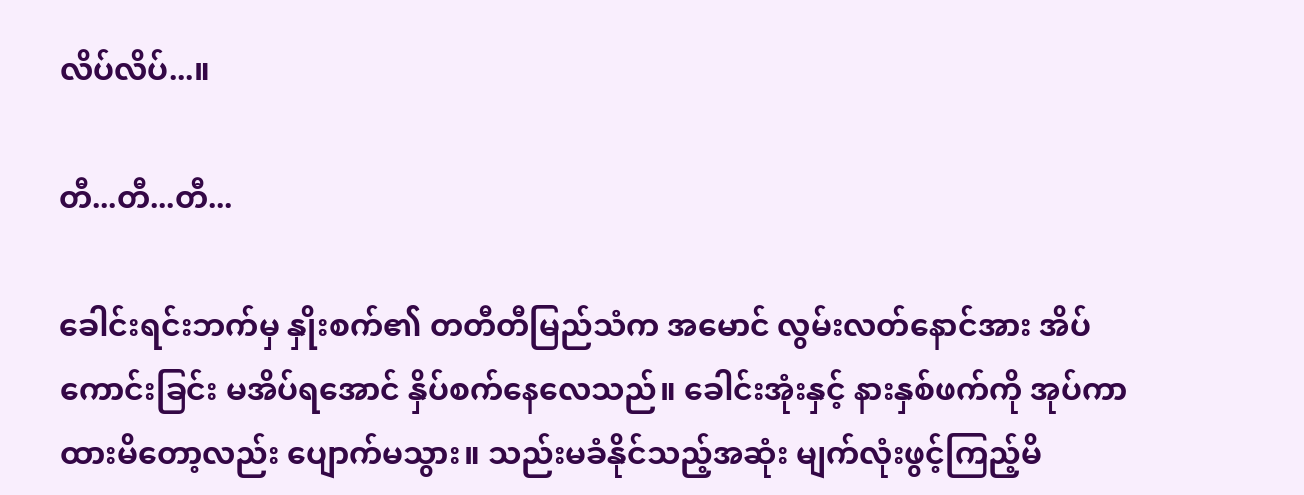လိပ်လိပ်...။

တီ...တီ...တီ...

ခေါင်းရင်းဘက်မှ နှိုးစက်၏ တတီတီမြည်သံက အမောင် လွမ်းလတ်နောင်အား အိပ်ကောင်းခြင်း မအိပ်ရအောင် နှိပ်စက်နေလေသည်။ ခေါင်းအုံးနှင့် နားနှစ်ဖက်ကို အုပ်ကာ ထားမိတော့လည်း ပျောက်မသွား။ သည်းမခံနိုင်သည့်အဆုံး မျက်လုံးဖွင့်ကြည့်မိ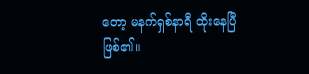တော့ မနက်ရှစ်နာရီ ထိုးနေပြီဖြစ်၏။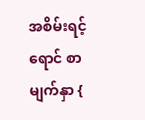အစိမ်းရင့်ရောင် စာမျက်နှာ {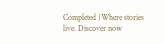Completed }Where stories live. Discover now